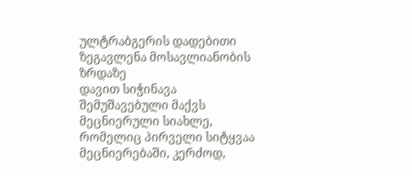ულტრაბგერის დადებითი ზეგავლენა მოსავლიანობის ზრდაზე
დავით სიჭინავა
შემუშავებული მაქვს მეცნიერული სიახლე, რომელიც პირველი სიტყვაა მეცნიერებაში, კერძოდ,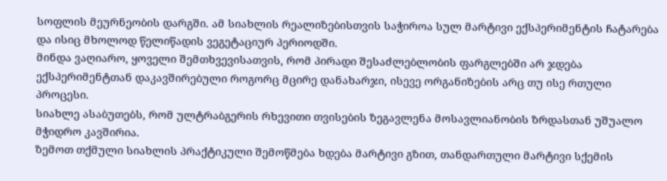სოფლის მეურნეობის დარგში. ამ სიახლის რეალიზებისთვის საჭიროა სულ მარტივი ექსპერიმენტის ჩატარება და ისიც მხოლოდ წელიწადის ვეგეტაციურ პერიოდში.
მინდა ვაღიარო, ყოველი შემთხვევისათვის, რომ პირადი შესაძლებლობის ფარგლებში არ ჯდება ექსპერიმენტთან დაკავშირებული როგორც მცირე დანახარჯი, ისევე ორგანიზების არც თუ ისე რთული პროცესი.
სიახლე ასაბუთებს, რომ ულტრაბგერის რხევითი თვისების ზეგავლენა მოსავლიანობის ზრდასთან უშუალო მჭიდრო კავშირია.
ზემოთ თქმული სიახლის პრაქტიკული შემოწმება ხდება მარტივი გზით, თანდართული მარტივი სქემის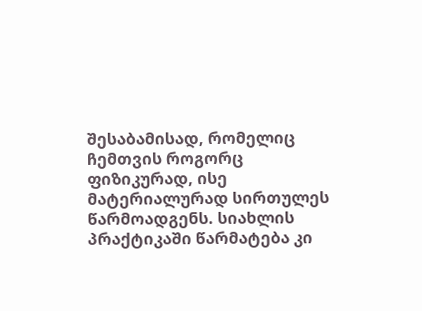შესაბამისად, რომელიც ჩემთვის როგორც ფიზიკურად, ისე მატერიალურად სირთულეს წარმოადგენს. სიახლის პრაქტიკაში წარმატება კი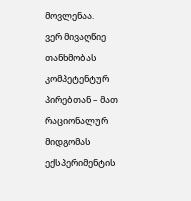მოვლენაა.
ვერ მივაღწიე თანხმობას კომპეტენტურ პირებთან – მათ რაციონალურ მიდგომას ექსპერიმენტის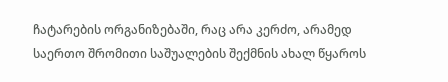ჩატარების ორგანიზებაში, რაც არა კერძო, არამედ საერთო შრომითი საშუალების შექმნის ახალ წყაროს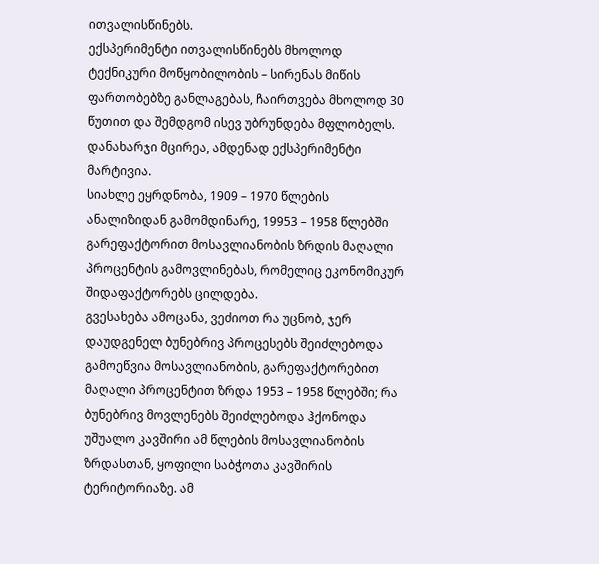ითვალისწინებს.
ექსპერიმენტი ითვალისწინებს მხოლოდ ტექნიკური მოწყობილობის – სირენას მიწის ფართობებზე განლაგებას, ჩაირთვება მხოლოდ 30 წუთით და შემდგომ ისევ უბრუნდება მფლობელს. დანახარჯი მცირეა, ამდენად ექსპერიმენტი მარტივია.
სიახლე ეყრდნობა, 1909 – 1970 წლების ანალიზიდან გამომდინარე, 19953 – 1958 წლებში გარეფაქტორით მოსავლიანობის ზრდის მაღალი პროცენტის გამოვლინებას, რომელიც ეკონომიკურ შიდაფაქტორებს ცილდება.
გვესახება ამოცანა, ვეძიოთ რა უცნობ, ჯერ დაუდგენელ ბუნებრივ პროცესებს შეიძლებოდა გამოეწვია მოსავლიანობის, გარეფაქტორებით მაღალი პროცენტით ზრდა 1953 – 1958 წლებში; რა ბუნებრივ მოვლენებს შეიძლებოდა ჰქონოდა უშუალო კავშირი ამ წლების მოსავლიანობის ზრდასთან, ყოფილი საბჭოთა კავშირის ტერიტორიაზე. ამ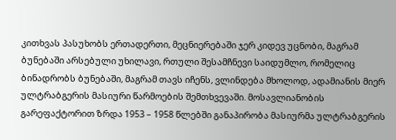კითხვას პასუხობს ერთადერთი, მეცნიერებაში ჯერ კიდევ უცნობი, მაგრამ ბუნებაში არსებული უხილავი, რთული შესამჩნევი საიდუმლო, რომელიც ბინადრობს ბუნებაში, მაგრამ თავს იჩენს, ვლინდება მხოლოდ, ადამიანის მიერ ულტრაბგერის მასიური წარმოების შემთხვევაში. მოსავლიანობის გარეფაქტორით ზრდა 1953 – 1958 წლებში განაპირობა მასიურმა ულტრაბგერის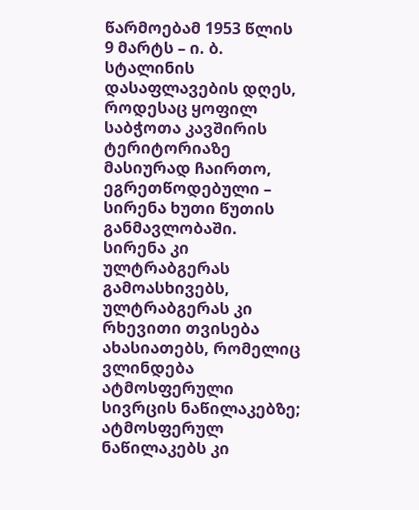წარმოებამ 1953 წლის 9 მარტს – ი. ბ. სტალინის დასაფლავების დღეს, როდესაც ყოფილ საბჭოთა კავშირის ტერიტორიაზე მასიურად ჩაირთო, ეგრეთწოდებული – სირენა ხუთი წუთის განმავლობაში.
სირენა კი ულტრაბგერას გამოასხივებს, ულტრაბგერას კი რხევითი თვისება ახასიათებს, რომელიც ვლინდება ატმოსფერული სივრცის ნაწილაკებზე; ატმოსფერულ ნაწილაკებს კი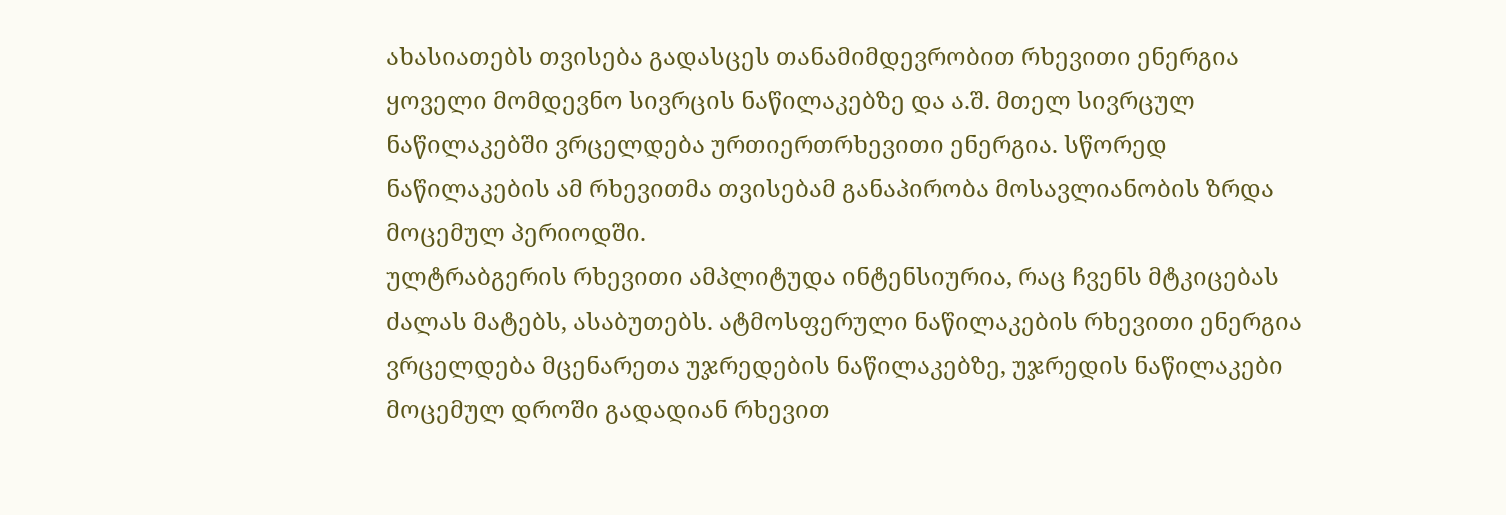ახასიათებს თვისება გადასცეს თანამიმდევრობით რხევითი ენერგია ყოველი მომდევნო სივრცის ნაწილაკებზე და ა.შ. მთელ სივრცულ ნაწილაკებში ვრცელდება ურთიერთრხევითი ენერგია. სწორედ ნაწილაკების ამ რხევითმა თვისებამ განაპირობა მოსავლიანობის ზრდა მოცემულ პერიოდში.
ულტრაბგერის რხევითი ამპლიტუდა ინტენსიურია, რაც ჩვენს მტკიცებას ძალას მატებს, ასაბუთებს. ატმოსფერული ნაწილაკების რხევითი ენერგია ვრცელდება მცენარეთა უჯრედების ნაწილაკებზე, უჯრედის ნაწილაკები მოცემულ დროში გადადიან რხევით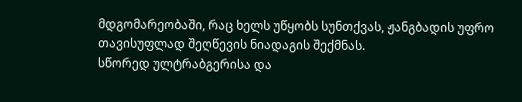მდგომარეობაში, რაც ხელს უწყობს სუნთქვას, ჟანგბადის უფრო თავისუფლად შეღწევის ნიადაგის შექმნას.
სწორედ ულტრაბგერისა და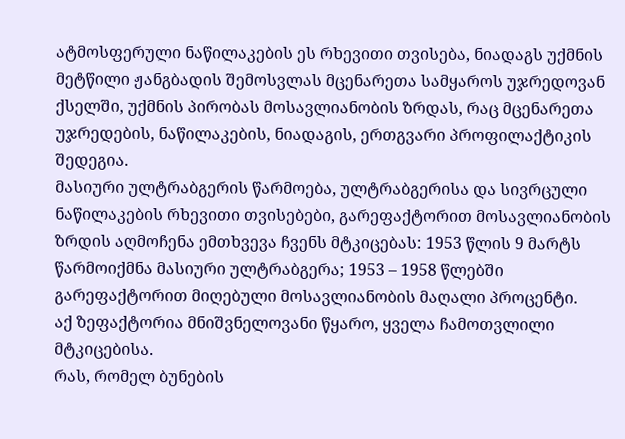ატმოსფერული ნაწილაკების ეს რხევითი თვისება, ნიადაგს უქმნის მეტწილი ჟანგბადის შემოსვლას მცენარეთა სამყაროს უჯრედოვან ქსელში, უქმნის პირობას მოსავლიანობის ზრდას, რაც მცენარეთა უჯრედების, ნაწილაკების, ნიადაგის, ერთგვარი პროფილაქტიკის შედეგია.
მასიური ულტრაბგერის წარმოება, ულტრაბგერისა და სივრცული ნაწილაკების რხევითი თვისებები, გარეფაქტორით მოსავლიანობის ზრდის აღმოჩენა ემთხვევა ჩვენს მტკიცებას: 1953 წლის 9 მარტს წარმოიქმნა მასიური ულტრაბგერა; 1953 – 1958 წლებში გარეფაქტორით მიღებული მოსავლიანობის მაღალი პროცენტი.
აქ ზეფაქტორია მნიშვნელოვანი წყარო, ყველა ჩამოთვლილი მტკიცებისა.
რას, რომელ ბუნების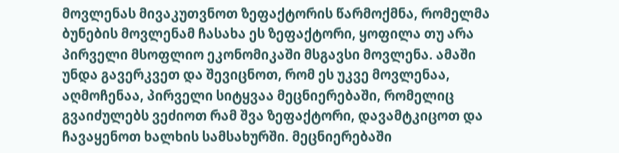მოვლენას მივაკუთვნოთ ზეფაქტორის წარმოქმნა, რომელმა ბუნების მოვლენამ ჩასახა ეს ზეფაქტორი, ყოფილა თუ არა პირველი მსოფლიო ეკონომიკაში მსგავსი მოვლენა. ამაში უნდა გავერკვეთ და შევიცნოთ, რომ ეს უკვე მოვლენაა, აღმოჩენაა, პირველი სიტყვაა მეცნიერებაში, რომელიც გვაიძულებს ვეძიოთ რამ შვა ზეფაქტორი, დავამტკიცოთ და ჩავაყენოთ ხალხის სამსახურში. მეცნიერებაში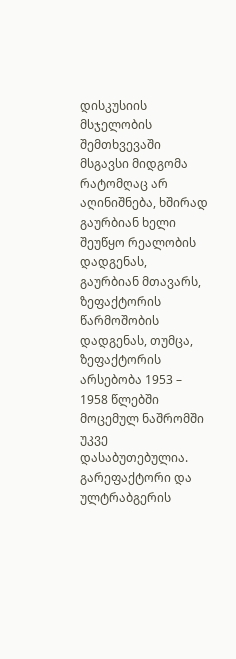დისკუსიის მსჯელობის შემთხვევაში მსგავსი მიდგომა რატომღაც არ აღინიშნება, ხშირად გაურბიან ხელი შეუწყო რეალობის დადგენას, გაურბიან მთავარს, ზეფაქტორის წარმოშობის დადგენას, თუმცა, ზეფაქტორის არსებობა 1953 – 1958 წლებში მოცემულ ნაშრომში უკვე დასაბუთებულია.
გარეფაქტორი და ულტრაბგერის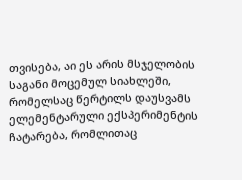თვისება, აი ეს არის მსჯელობის საგანი მოცემულ სიახლეში, რომელსაც წერტილს დაუსვამს ელემენტარული ექსპერიმენტის ჩატარება, რომლითაც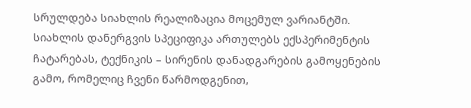სრულდება სიახლის რეალიზაცია მოცემულ ვარიანტში.
სიახლის დანერგვის სპეციფიკა ართულებს ექსპერიმენტის ჩატარებას, ტექნიკის – სირენის დანადგარების გამოყენების გამო, რომელიც ჩვენი წარმოდგენით,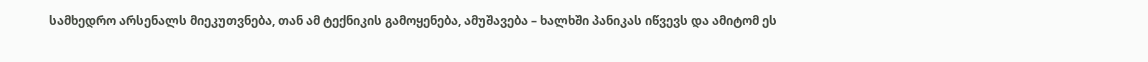სამხედრო არსენალს მიეკუთვნება, თან ამ ტექნიკის გამოყენება, ამუშავება – ხალხში პანიკას იწვევს და ამიტომ ეს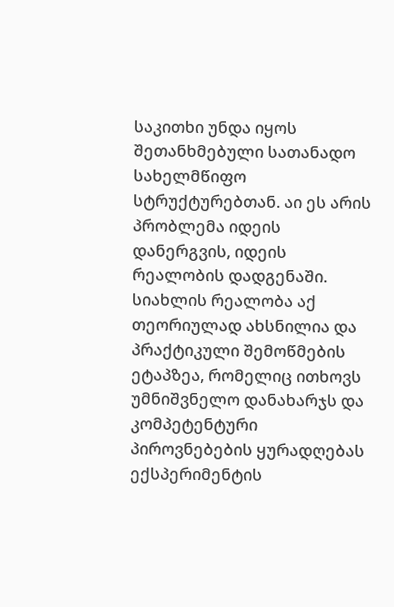საკითხი უნდა იყოს შეთანხმებული სათანადო სახელმწიფო სტრუქტურებთან. აი ეს არის პრობლემა იდეის დანერგვის, იდეის რეალობის დადგენაში. სიახლის რეალობა აქ თეორიულად ახსნილია და პრაქტიკული შემოწმების ეტაპზეა, რომელიც ითხოვს უმნიშვნელო დანახარჯს და კომპეტენტური პიროვნებების ყურადღებას ექსპერიმენტის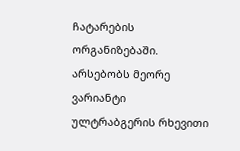ჩატარების ორგანიზებაში.
არსებობს მეორე ვარიანტი ულტრაბგერის რხევითი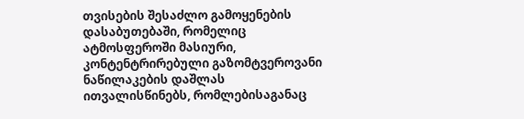თვისების შესაძლო გამოყენების დასაბუთებაში, რომელიც ატმოსფეროში მასიური, კონტენტრირებული გაზომტვეროვანი ნაწილაკების დაშლას ითვალისწინებს, რომლებისაგანაც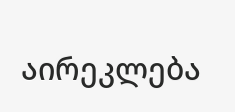აირეკლება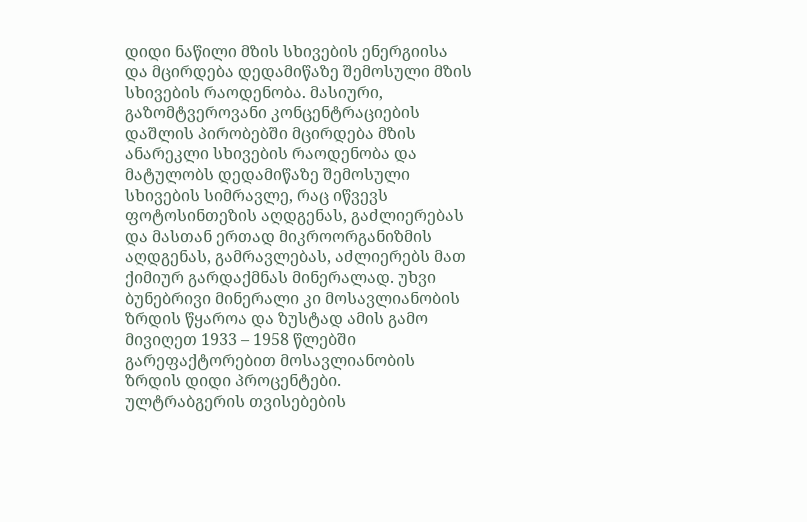დიდი ნაწილი მზის სხივების ენერგიისა და მცირდება დედამიწაზე შემოსული მზის სხივების რაოდენობა. მასიური, გაზომტვეროვანი კონცენტრაციების დაშლის პირობებში მცირდება მზის ანარეკლი სხივების რაოდენობა და მატულობს დედამიწაზე შემოსული სხივების სიმრავლე, რაც იწვევს ფოტოსინთეზის აღდგენას, გაძლიერებას და მასთან ერთად მიკროორგანიზმის აღდგენას, გამრავლებას, აძლიერებს მათ ქიმიურ გარდაქმნას მინერალად. უხვი ბუნებრივი მინერალი კი მოსავლიანობის ზრდის წყაროა და ზუსტად ამის გამო მივიღეთ 1933 – 1958 წლებში გარეფაქტორებით მოსავლიანობის ზრდის დიდი პროცენტები.
ულტრაბგერის თვისებების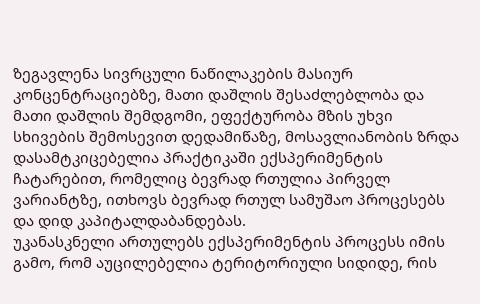ზეგავლენა სივრცული ნაწილაკების მასიურ კონცენტრაციებზე, მათი დაშლის შესაძლებლობა და მათი დაშლის შემდგომი, ეფექტურობა მზის უხვი სხივების შემოსევით დედამიწაზე, მოსავლიანობის ზრდა დასამტკიცებელია პრაქტიკაში ექსპერიმენტის ჩატარებით, რომელიც ბევრად რთულია პირველ ვარიანტზე, ითხოვს ბევრად რთულ სამუშაო პროცესებს და დიდ კაპიტალდაბანდებას.
უკანასკნელი ართულებს ექსპერიმენტის პროცესს იმის გამო, რომ აუცილებელია ტერიტორიული სიდიდე, რის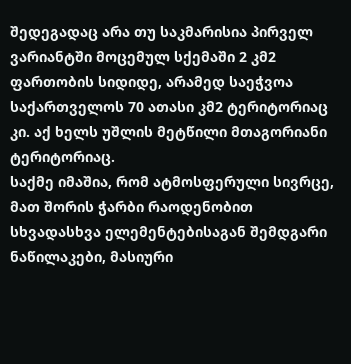შედეგადაც არა თუ საკმარისია პირველ ვარიანტში მოცემულ სქემაში 2 კმ2 ფართობის სიდიდე, არამედ საეჭვოა საქართველოს 70 ათასი კმ2 ტერიტორიაც კი. აქ ხელს უშლის მეტწილი მთაგორიანი ტერიტორიაც.
საქმე იმაშია, რომ ატმოსფერული სივრცე, მათ შორის ჭარბი რაოდენობით სხვადასხვა ელემენტებისაგან შემდგარი ნაწილაკები, მასიური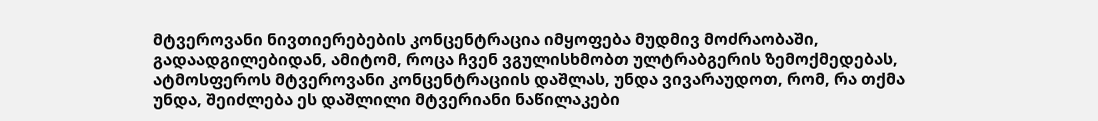მტვეროვანი ნივთიერებების კონცენტრაცია იმყოფება მუდმივ მოძრაობაში, გადაადგილებიდან, ამიტომ, როცა ჩვენ ვგულისხმობთ ულტრაბგერის ზემოქმედებას, ატმოსფეროს მტვეროვანი კონცენტრაციის დაშლას, უნდა ვივარაუდოთ, რომ, რა თქმა უნდა, შეიძლება ეს დაშლილი მტვერიანი ნაწილაკები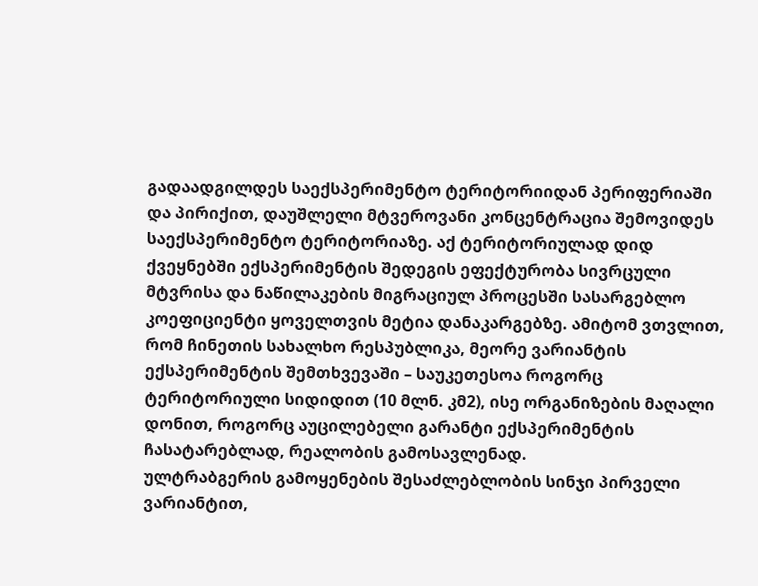გადაადგილდეს საექსპერიმენტო ტერიტორიიდან პერიფერიაში და პირიქით, დაუშლელი მტვეროვანი კონცენტრაცია შემოვიდეს საექსპერიმენტო ტერიტორიაზე. აქ ტერიტორიულად დიდ ქვეყნებში ექსპერიმენტის შედეგის ეფექტურობა სივრცული მტვრისა და ნაწილაკების მიგრაციულ პროცესში სასარგებლო კოეფიციენტი ყოველთვის მეტია დანაკარგებზე. ამიტომ ვთვლით, რომ ჩინეთის სახალხო რესპუბლიკა, მეორე ვარიანტის ექსპერიმენტის შემთხვევაში – საუკეთესოა როგორც ტერიტორიული სიდიდით (10 მლნ. კმ2), ისე ორგანიზების მაღალი დონით, როგორც აუცილებელი გარანტი ექსპერიმენტის ჩასატარებლად, რეალობის გამოსავლენად.
ულტრაბგერის გამოყენების შესაძლებლობის სინჯი პირველი ვარიანტით,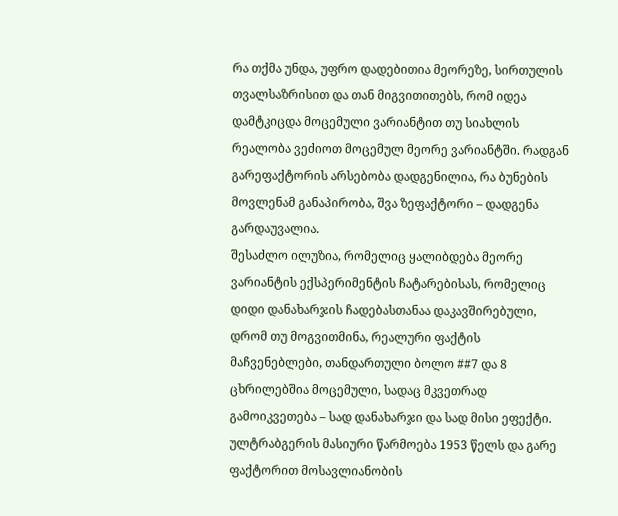რა თქმა უნდა, უფრო დადებითია მეორეზე, სირთულის თვალსაზრისით და თან მიგვითითებს, რომ იდეა დამტკიცდა მოცემული ვარიანტით თუ სიახლის რეალობა ვეძიოთ მოცემულ მეორე ვარიანტში. რადგან გარეფაქტორის არსებობა დადგენილია, რა ბუნების მოვლენამ განაპირობა, შვა ზეფაქტორი – დადგენა გარდაუვალია.
შესაძლო ილუზია, რომელიც ყალიბდება მეორე ვარიანტის ექსპერიმენტის ჩატარებისას, რომელიც დიდი დანახარჯის ჩადებასთანაა დაკავშირებული, დრომ თუ მოგვითმინა, რეალური ფაქტის მაჩვენებლები, თანდართული ბოლო ##7 და 8 ცხრილებშია მოცემული, სადაც მკვეთრად გამოიკვეთება – სად დანახარჯი და სად მისი ეფექტი.
ულტრაბგერის მასიური წარმოება 1953 წელს და გარე ფაქტორით მოსავლიანობის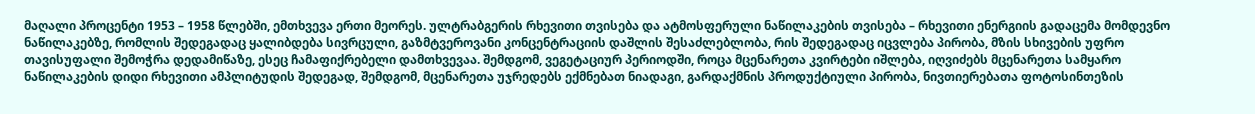მაღალი პროცენტი 1953 – 1958 წლებში, ემთხვევა ერთი მეორეს. ულტრაბგერის რხევითი თვისება და ატმოსფერული ნაწილაკების თვისება – რხევითი ენერგიის გადაცემა მომდევნო ნაწილაკებზე, რომლის შედეგადაც ყალიბდება სივრცული, გაზმტვეროვანი კონცენტრაციის დაშლის შესაძლებლობა, რის შედეგადაც იცვლება პირობა, მზის სხივების უფრო თავისუფალი შემოჭრა დედამიწაზე, ესეც ჩამაფიქრებელი დამთხვევაა. შემდგომ, ვეგეტაციურ პერიოდში, როცა მცენარეთა კვირტები იშლება, იღვიძებს მცენარეთა სამყარო ნაწილაკების დიდი რხევითი ამპლიტუდის შედეგად, შემდგომ, მცენარეთა უჯრედებს ექმნებათ ნიადაგი, გარდაქმნის პროდუქტიული პირობა, ნივთიერებათა ფოტოსინთეზის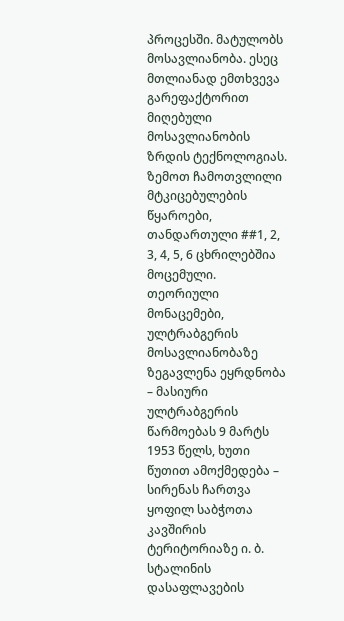პროცესში. მატულობს მოსავლიანობა. ესეც მთლიანად ემთხვევა გარეფაქტორით მიღებული მოსავლიანობის ზრდის ტექნოლოგიას.
ზემოთ ჩამოთვლილი მტკიცებულების წყაროები, თანდართული ##1, 2, 3, 4, 5, 6 ცხრილებშია მოცემული. თეორიული მონაცემები, ულტრაბგერის მოსავლიანობაზე ზეგავლენა ეყრდნობა – მასიური ულტრაბგერის წარმოებას 9 მარტს 1953 წელს, ხუთი წუთით ამოქმედება – სირენას ჩართვა ყოფილ საბჭოთა კავშირის ტერიტორიაზე ი. ბ. სტალინის დასაფლავების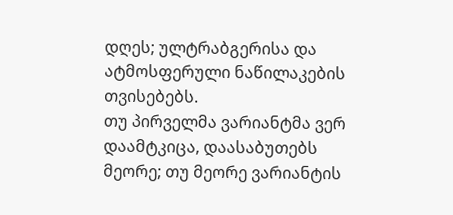დღეს; ულტრაბგერისა და ატმოსფერული ნაწილაკების თვისებებს.
თუ პირველმა ვარიანტმა ვერ დაამტკიცა, დაასაბუთებს მეორე; თუ მეორე ვარიანტის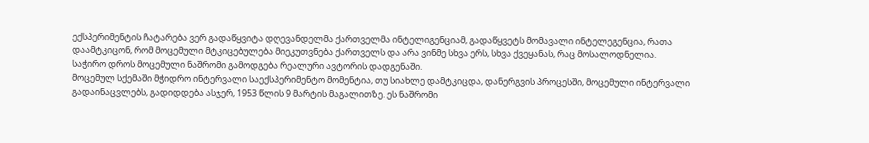ექსპერიმენტის ჩატარება ვერ გადაწყვიტა დღევანდელმა ქართველმა ინტელიგენციამ, გადაწყვეტს მომავალი ინტელეგენცია, რათა დაამტკიცონ, რომ მოცემული მტკიცებულება მიეკუთვნება ქართველს და არა ვინმე სხვა ერს, სხვა ქვეყანას, რაც მოსალოდნელია.
საჭირო დროს მოცემული ნაშრომი გამოდგება რეალური ავტორის დადგენაში.
მოცემულ სქემაში მჭიდრო ინტერვალი საექსპერიმენტო მომენტია, თუ სიახლე დამტკიცდა, დანერგვის პროცესში, მოცემული ინტერვალი გადაინაცვლებს, გადიდდება ასჯერ, 1953 წლის 9 მარტის მაგალითზე. ეს ნაშრომი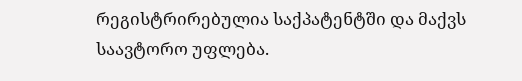რეგისტრირებულია საქპატენტში და მაქვს საავტორო უფლება.